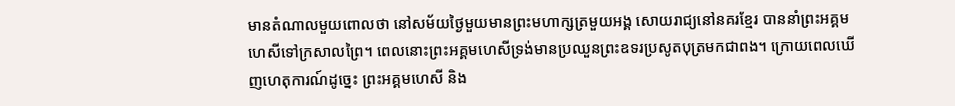មានតំណាលមួយពោលថា នៅសម័យថ្ងៃមួយមានព្រះមហាក្សត្រមួយអង្គ សោយរាជ្យនៅនគរខ្មែរ បាននាំព្រះអគ្គមហេសីទៅក្រសាលព្រៃ។ ពេលនោះព្រះអគ្គមហេសីទ្រង់មានប្រឈួនព្រះឧទរប្រសូតបុត្រមកជាពង។ ក្រោយពេលឃើញហេតុការណ៍ដូច្នេះ ព្រះអគ្គមហេសី និង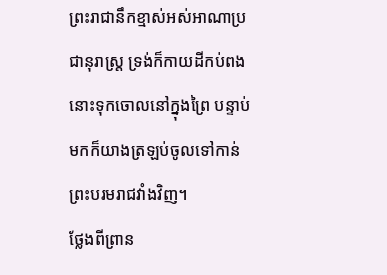ព្រះរាជានឹកខ្មាស់អស់អាណាប្រជានុរាស្រ្ត ទ្រង់ក៏កាយដីកប់ពងនោះទុកចោលនៅក្នុងព្រៃ បន្ទាប់មកក៏យាងត្រឡប់ចូលទៅកាន់ព្រះបរមរាជវាំងវិញ។
ថ្លែងពីព្រាន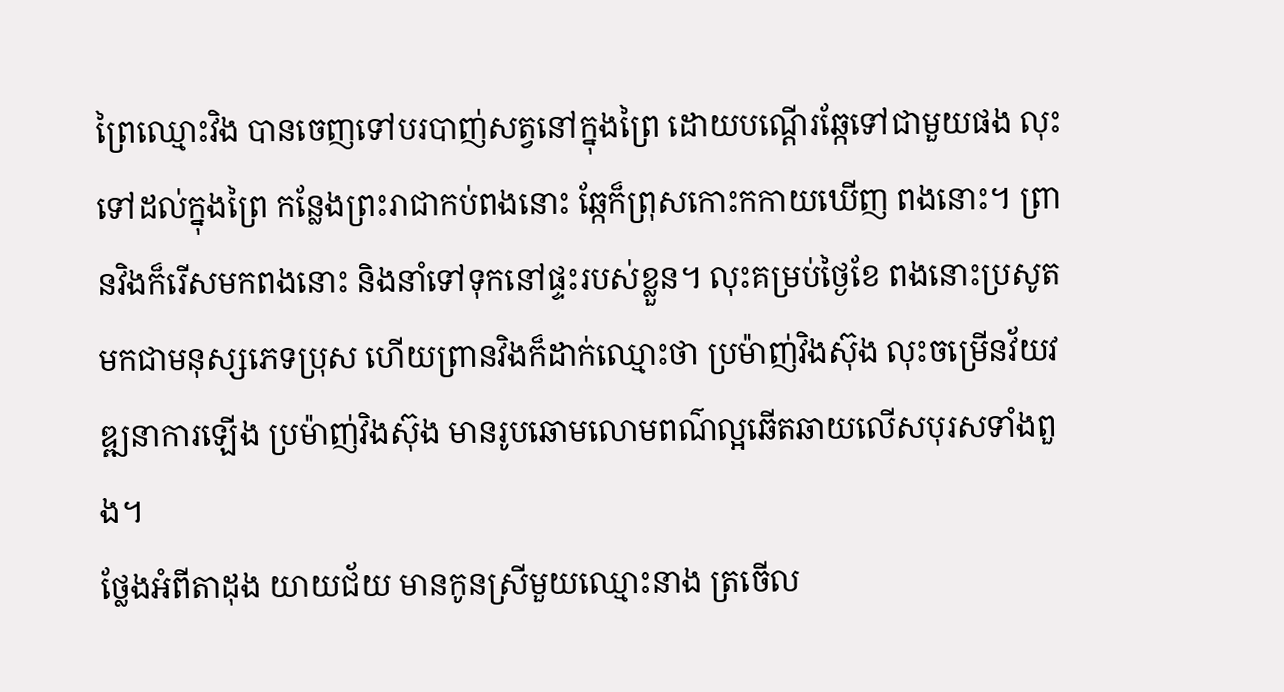ព្រៃឈ្មោះវិង បានចេញទៅបរបាញ់សត្វនៅក្នុងព្រៃ ដោយបណ្តើរឆ្កែទៅជាមួយផង លុះទៅដល់ក្នុងព្រៃ កន្លែងព្រះរាជាកប់ពងនោះ ឆ្កែក៏ព្រុសកោះកកាយឃើញ ពងនោះ។ ព្រានវិងក៏រើសមកពងនោះ និងនាំទៅទុកនៅផ្ទះរបស់ខ្លួន។ លុះគម្រប់ថ្ងៃខែ ពងនោះប្រសូតមកជាមនុស្សភេទប្រុស ហើយព្រានវិងក៏ដាក់ឈ្មោះថា ប្រម៉ាញ់វិងស៊ុង លុះចម្រើនវ័យវឌ្ឍនាការឡើង ប្រម៉ាញ់វិងស៊ុង មានរូបឆោមលោមពណ៌ល្អឆើតឆាយលើសបុរសទាំងពួង។
ថ្លែងអំពីតាដុង យាយជ័យ មានកូនស្រីមួយឈ្មោះនាង ត្រចើល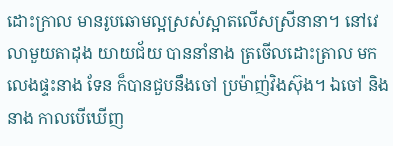ដោះក្រាល មានរូបឆោមល្អស្រស់ស្អាតលើសស្រីនានា។ នៅវេលាមួយតាដុង យាយជ័យ បាននាំនាង ត្រចើលដោះត្រាល មកលេងផ្ទះនាង ទែន ក៏បានជួបនឹងចៅ ប្រម៉ាញ់វិងស៊ុង។ ឯចៅ និងនាង កាលបើឃើញ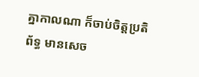គ្នាកាលណា ក៏ចាប់ចិត្តប្រតិព័ទ្ធ មានសេច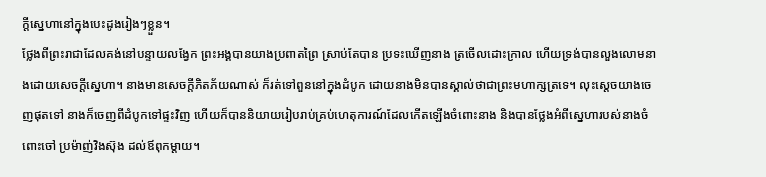ក្តីសេ្នហានៅក្នុងបេះដូងរៀងៗខ្លួន។
ថ្លែងពីព្រះរាជាដែលគង់នៅបន្ទាយលង្វែក ព្រះអង្គបានយាងប្រពាតព្រៃ ស្រាប់តែបាន ប្រទះឃើញនាង ត្រចើលដោះក្រាល ហើយទ្រង់បានលួងលោមនាងដោយសេចក្តីសេ្នហា។ នាងមានសេចក្តីភិតភ័យណាស់ ក៏រត់ទៅពួននៅក្នុងដំបូក ដោយនាងមិនបានស្គាល់ថាជាព្រះមហាក្សត្រទេ។ លុះសេ្តចយាងចេញផុតទៅ នាងក៏ចេញពីដំបូកទៅផ្ទះវិញ ហើយក៏បាននិយាយរៀបរាប់គ្រប់ហេតុការណ៍ដែលកើតឡើងចំពោះនាង និងបានថ្លែងអំពីសេ្នហារបស់នាងចំពោះចៅ ប្រម៉ាញ់វិងស៊ុង ដល់ឪពុកម្តាយ។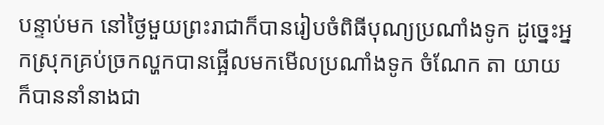បន្ទាប់មក នៅថ្ងៃមួយព្រះរាជាក៏បានរៀបចំពិធីបុណ្យប្រណាំងទូក ដូច្នេះអ្នកស្រុកគ្រប់ច្រកល្ហកបានផ្អើលមកមើលប្រណាំងទូក ចំណែក តា យាយ ក៏បាននាំនាងជា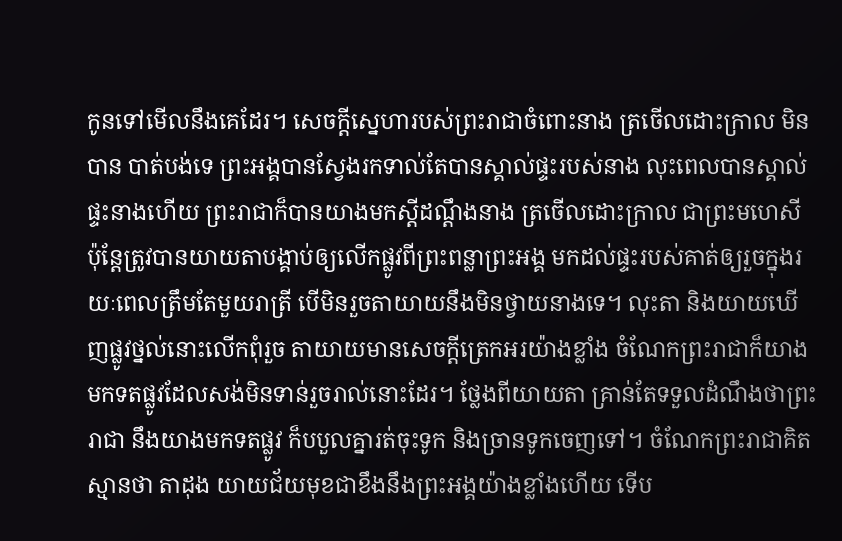កូនទៅមើលនឹងគេដែរ។ សេចក្តីស្នេហារបស់ព្រះរាជាចំពោះនាង ត្រចើលដោះក្រាល មិនបាន បាត់បង់ទេ ព្រះអង្គបានស្វែងរកទាល់តែបានស្គាល់ផ្ទះរបស់នាង លុះពេលបានស្គាល់ផ្ទះនាងហើយ ព្រះរាជាក៏បានយាងមកស្តីដណ្តឹងនាង ត្រចើលដោះក្រាល ជាព្រះមហេសី ប៉ុន្តែត្រូវបានយាយតាបង្គាប់ឲ្យលើកផ្លូវពីព្រះពន្លាព្រះអង្គ មកដល់ផ្ទះរបស់គាត់ឲ្យរួចក្នុងរយៈពេលត្រឹមតែមួយរាត្រី បើមិនរួចតាយាយនឹងមិនថ្វាយនាងទេ។ លុះតា និងយាយឃើញផ្លូវថ្នល់នោះលើកពុំរួច តាយាយមានសេចក្តីត្រេកអរយ៉ាងខ្លាំង ចំណែកព្រះរាជាក៏យាងមកទតផ្លូវដែលសង់មិនទាន់រួចរាល់នោះដែរ។ ថ្លែងពីយាយតា គ្រាន់តែទទួលដំណឹងថាព្រះរាជា នឹងយាងមកទតផ្លូវ ក៏បបួលគ្នារត់ចុះទូក និងច្រានទូកចេញទៅ។ ចំណែកព្រះរាជាគិតស្មានថា តាដុង យាយជ័យមុខជាខឹងនឹងព្រះអង្គយ៉ាងខ្លាំងហើយ ទើប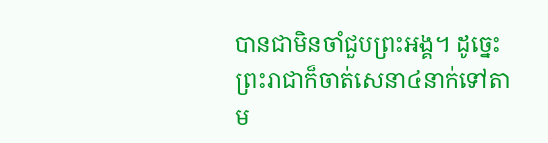បានជាមិនចាំជួបព្រះអង្គ។ ដូច្នេះព្រះរាជាក៏ចាត់សេនា៤នាក់ទៅតាម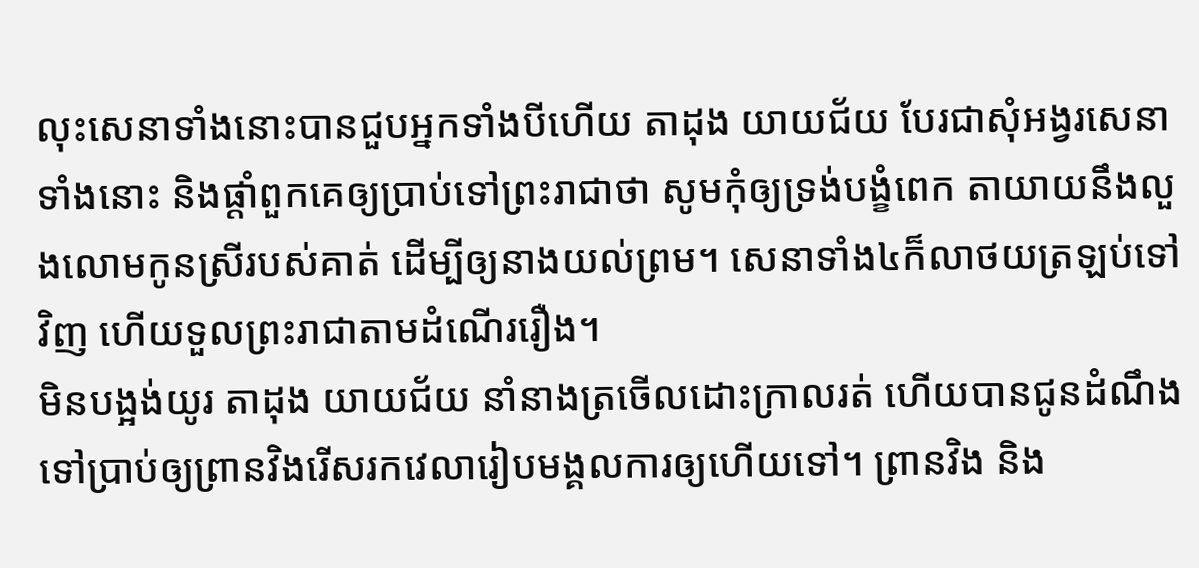លុះសេនាទាំងនោះបានជួបអ្នកទាំងបីហើយ តាដុង យាយជ័យ បែរជាសុំអង្វរសេនាទាំងនោះ និងផ្តាំពួកគេឲ្យប្រាប់ទៅព្រះរាជាថា សូមកុំឲ្យទ្រង់បង្ខំពេក តាយាយនឹងលួងលោមកូនស្រីរបស់គាត់ ដើម្បីឲ្យនាងយល់ព្រម។ សេនាទាំង៤ក៏លាថយត្រឡប់ទៅវិញ ហើយទួលព្រះរាជាតាមដំណើររឿង។
មិនបង្អង់យូរ តាដុង យាយជ័យ នាំនាងត្រចើលដោះក្រាលរត់ ហើយបានជូនដំណឹងទៅប្រាប់ឲ្យព្រានវិងរើសរកវេលារៀបមង្គលការឲ្យហើយទៅ។ ព្រានវិង និង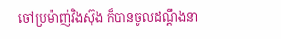ចៅប្រម៉ាញ់វិងស៊ុង ក៏បានចូលដណ្តឹងនា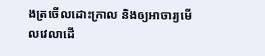ងត្រចើលដោះក្រាល និងឲ្យអាចារ្យមើលវេលាដើ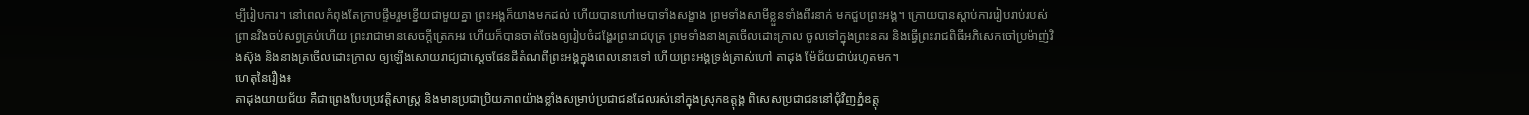ម្បីរៀបការ។ នៅពេលកំពុងតែក្រាបផ្ទឹមរួមខ្នើយជាមួយគ្នា ព្រះអង្គក៏យាងមកដល់ ហើយបានហៅមេបាទាំងសង្ខាង ព្រមទាំងសាមីខ្លួនទាំងពីរនាក់ មកជួបព្រះអង្គ។ ក្រោយបានស្តាប់ការរៀបរាប់របស់ព្រានវិងចប់សព្វគ្រប់ហើយ ព្រះរាជាមានសេចក្តីត្រេកអរ ហើយក៏បានចាត់ចែងឲ្យរៀបចំដង្ហែរព្រះរាជបុត្រ ព្រមទាំងនាងត្រចើលដោះក្រាល ចូលទៅក្នុងព្រះនគរ និងធ្វើព្រះរាជពិធីអភិសេកចៅប្រម៉ាញ់វិងស៊ុង និងនាងត្រចើលដោះក្រាល ឲ្យឡើងសោយរាជ្យជាស្តេចផែនដីតំណពីព្រះអង្គក្នុងពេលនោះទៅ ហើយព្រះអង្គទ្រង់ត្រាស់ហៅ តាដុង ម៉ែជ័យជាប់រហូតមក។
ហេតុនៃរឿង៖
តាដុងយាយជ័យ គឺជាព្រេងបែបប្រវត្តិសាស្រ្ត និងមានប្រជាប្រិយភាពយ៉ាងខ្លាំងសម្រាប់ប្រជាជនដែលរស់នៅក្នុងស្រុកឧត្តុង្គ ពិសេសប្រជាជននៅជុំវិញភ្នំឧត្តុ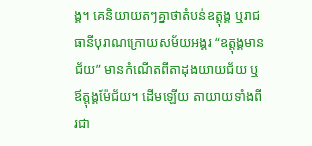ង្គ។ គេនិយាយតៗគ្នាថាតំបន់ឧត្តុង្គ ឬរាជធានីបុរាណក្រោយសម័យអង្គរ “ឧត្តុង្គមានជ័យ” មានកំណើតពីតាដុងយាយជ័យ ឬឪត្តុង្គម៉ែជ័យ។ ដើមឡើយ តាយាយទាំងពីរជា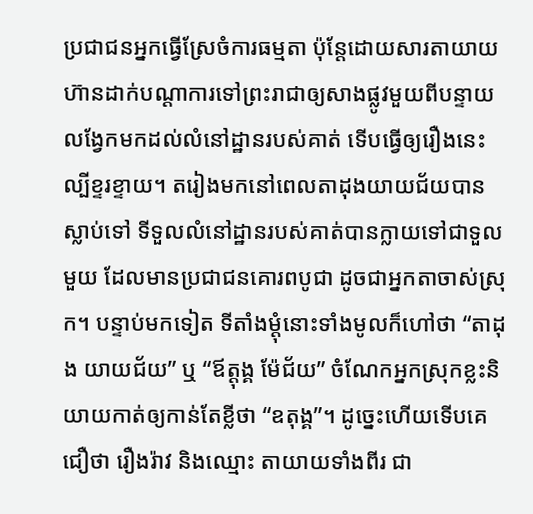ប្រជាជនអ្នកធ្វើស្រែចំការធម្មតា ប៉ុន្តែដោយសារតាយាយ ហ៊ានដាក់បណ្តាការទៅព្រះរាជាឲ្យសាងផ្លូវមួយពីបន្ទាយលង្វែកមកដល់លំនៅដ្ឋានរបស់គាត់ ទើបធ្វើឲ្យរឿងនេះល្បីខ្ទរខ្ទាយ។ តរៀងមកនៅពេលតាដុងយាយជ័យបានស្លាប់ទៅ ទីទួលលំនៅដ្ឋានរបស់គាត់បានក្លាយទៅជាទួលមួយ ដែលមានប្រជាជនគោរពបូជា ដូចជាអ្នកតាចាស់ស្រុក។ បន្ទាប់មកទៀត ទីតាំងម្តុំនោះទាំងមូលក៏ហៅថា “តាដុង យាយជ័យ” ឬ “ឪត្តុង្គ ម៉ែជ័យ” ចំណែកអ្នកស្រុកខ្លះនិយាយកាត់ឲ្យកាន់តែខ្លីថា “ឧតុង្គ”។ ដូច្នេះហើយទើបគេជឿថា រឿងរ៉ាវ និងឈ្មោះ តាយាយទាំងពីរ ជា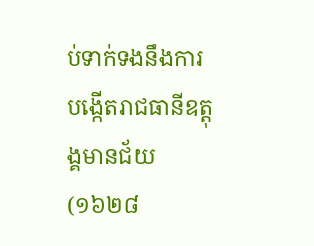ប់ទាក់ទងនឹងការបង្កើតរាជធានីឧត្តុង្គមានជ័យ (១៦២៨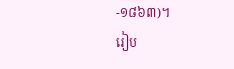-១៨៦៣)។
រៀប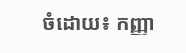ចំដោយ៖ កញ្ញា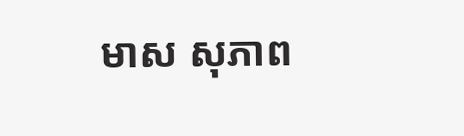មាស សុភាព